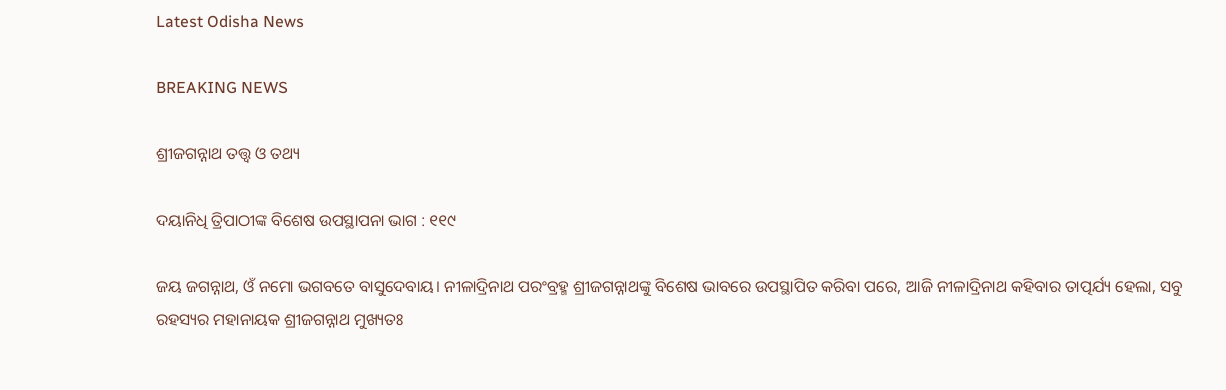Latest Odisha News

BREAKING NEWS

ଶ୍ରୀଜଗନ୍ନାଥ ତତ୍ତ୍ୱ ଓ ତଥ୍ୟ

ଦୟାନିଧି ତ୍ରିପାଠୀଙ୍କ ବିଶେଷ ଉପସ୍ଥାପନା ଭାଗ : ୧୧୯

ଜୟ ଜଗନ୍ନାଥ, ଓଁ ନମୋ ଭଗବତେ ବାସୁଦେବାୟ। ନୀଳାଦ୍ରିନାଥ ପରଂବ୍ରହ୍ମ ଶ୍ରୀଜଗନ୍ନାଥଙ୍କୁ ବିଶେଷ ଭାବରେ ଉପସ୍ଥାପିତ କରିବା ପରେ, ଆଜି ନୀଳାଦ୍ରିନାଥ କହିବାର ତାତ୍ପର୍ଯ୍ୟ ହେଲା, ସବୁ ରହସ୍ୟର ମହାନାୟକ ଶ୍ରୀଜଗନ୍ନାଥ ମୁଖ୍ୟତଃ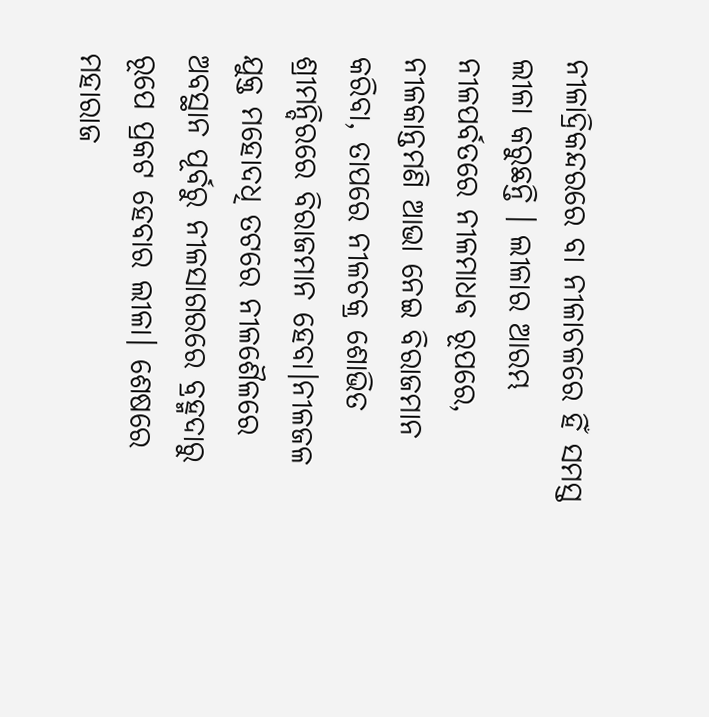ନୀଳାଦ୍ରିକନ୍ଦରରେ ବା ନୀଳାଚଳରେ ହିଁ ସମସ୍ତ ଲୀଳା କରୁଛନ୍ତି । ଲୀଳାର ଆରମ୍ଭ ନୀଳପର୍ବତରେ ନୀଳମାଧଵ ରୂପରେ, ନୀଳକାନ୍ତମଣି ଆଭା ନେଇ ବିରାଜମାନ କରିବା, ତାପରେ ନୀଳଚକ୍ର ଶୋଭିତ ଶ୍ରୀମନ୍ଦିରରେ ବିରାଜମାନ ହେବା।ନୀଳଜଳ ଯୁକ୍ତ ମହୋଦଧି ତଟରେ ନୀଳଶୈଳରେ ଅବସ୍ଥାନ ପୂର୍ବରୁ ନୀଳସାଗରରେ ବ୍ରହ୍ମଦାରୁ ରୂପେ ପ୍ରକଟ ହେବାର ଲୀଳା। ଶେଷରେ ମହାରାଜ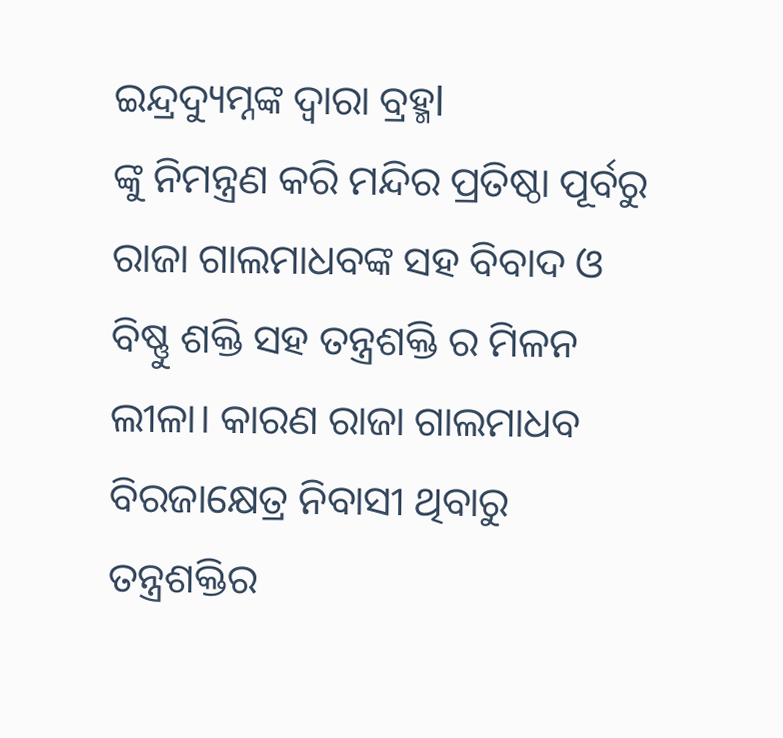ଇନ୍ଦ୍ରଦ୍ୟୁମ୍ନଙ୍କ ଦ୍ୱାରା ବ୍ରହ୍ମl
ଙ୍କୁ ନିମନ୍ତ୍ରଣ କରି ମନ୍ଦିର ପ୍ରତିଷ୍ଠା ପୂର୍ବରୁ ରାଜା ଗାଲମାଧବଙ୍କ ସହ ବିବାଦ ଓ ବିଷ୍ଣୁ ଶକ୍ତି ସହ ତନ୍ତ୍ରଶକ୍ତି ର ମିଳନ ଲୀଳା। କାରଣ ରାଜା ଗାଲମାଧବ ବିରଜାକ୍ଷେତ୍ର ନିବାସୀ ଥିବାରୁ ତନ୍ତ୍ରଶକ୍ତିର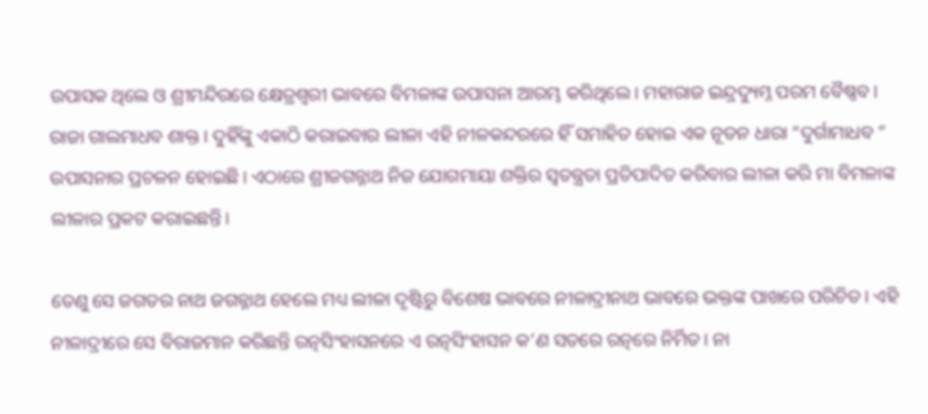ଉପାସକ ଥିଲେ ଓ ଶ୍ରୀମନ୍ଦିରରେ କ୍ଷେତ୍ରଶ୍ବରୀ ଭାବରେ ବିମଳାଙ୍କ ଉପାସନା ଆରମ୍ଭ କରିଥିଲେ। ମହାରାଜ ଇନ୍ଦ୍ରଦ୍ୟୁମ୍ନ ପରମ ବୈଷ୍ଣବ। ରାଜା ଗାଲମାଧବ ଶାକ୍ତ । ଦୁହିଁଙ୍କୁ ଏକାଠି କରାଇବାର ଲୀଳା ଏହି ନୀଳକନ୍ଦରରେ ହିଁ ସମାହିତ ହୋଇ ଏକ ନୂତନ ଧାରା “ଦୁର୍ଗାମାଧବ ” ଉପାସନାର ପ୍ରଚଳନ ହୋଇଛି। ଏଠାରେ ଶ୍ରୀଜଗନ୍ନାଥ ନିଜ ଯୋଗମାୟା ଶକ୍ତିର ସ୍ୱତନ୍ତ୍ରତା ପ୍ରତିପାଦିତ କରିବାର ଲୀଳା କରି ମା ବିମଳାଙ୍କ ଲୀଳାର ପ୍ରକଟ କରାଇଛନ୍ତି।

ତେଣୁ ସେ ଜଗତର ନାଥ ଜଗନ୍ନାଥ ହେଲେ ମଧ୍ୟ ଲୀଳା ଦୃଷ୍ଟିରୁ ବିଶେଷ ଭାବରେ ନୀଳାଦ୍ରୀନାଥ ଭାବରେ ଭକ୍ତଙ୍କ ପାଖରେ ପରିଚିତ। ଏହି ନୀଳାଦ୍ରୀରେ ସେ ବିରାଜମାନ କରିଛନ୍ତି ରତ୍ନସିଂହାସନରେ ଏ ରତ୍ନସିଂହାସନ କ’ଣ ସତରେ ରତ୍ନରେ ନିର୍ମିତ। ନା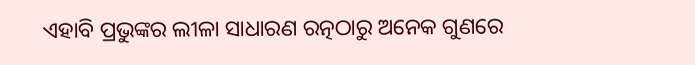ଏହାବି ପ୍ରଭୁଙ୍କର ଲୀଳା ସାଧାରଣ ରତ୍ନଠାରୁ ଅନେକ ଗୁଣରେ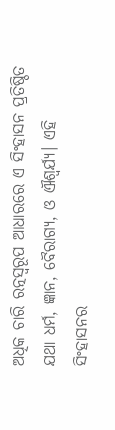ଅଧିକ ଚାରି ରତ୍ନସ୍ୱରୂପ ଆଧାରରେ ଏ ସିଂହାସନ ପ୍ରତିଷ୍ଠିତ ଯଥା ଧର୍ମ, ଜ୍ଞାନ, ବୈରାଗ୍ୟ, ଓ ଐଶ୍ଵର୍ଯ୍ୟ। ଏହି ସିଂହାସନର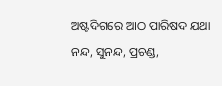ଅଷ୍ଟଦିଗରେ ଆଠ ପାରିଷଦ ଯଥା ନନ୍ଦ, ସୁନନ୍ଦ, ପ୍ରଚଣ୍ଡ,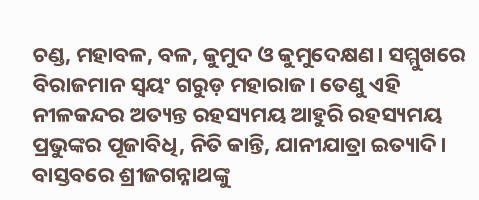ଚଣ୍ଡ, ମହାବଳ, ବଳ, କୁମୁଦ ଓ କୁମୁଦେକ୍ଷଣ। ସମ୍ମୁଖରେ ବିରାଜମାନ ସ୍ୱୟଂ ଗରୁଡ଼ ମହାରାଜ। ତେଣୁ ଏହି ନୀଳକନ୍ଦର ଅତ୍ୟନ୍ତ ରହସ୍ୟମୟ ଆହୁରି ରହସ୍ୟମୟ ପ୍ରଭୁଙ୍କର ପୂଜାବିଧି, ନିତି କାନ୍ତି, ଯାନୀଯାତ୍ରା ଇତ୍ୟାଦି। ବାସ୍ତବରେ ଶ୍ରୀଜଗନ୍ନାଥଙ୍କୁ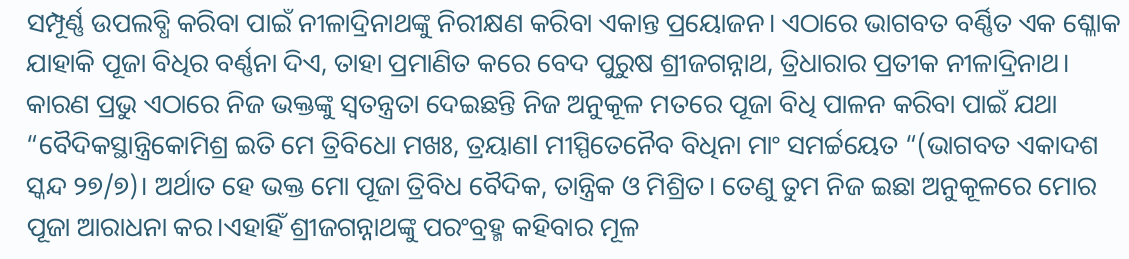ସମ୍ପୂର୍ଣ୍ଣ ଉପଲବ୍ଧି କରିବା ପାଇଁ ନୀଳାଦ୍ରିନାଥଙ୍କୁ ନିରୀକ୍ଷଣ କରିବା ଏକାନ୍ତ ପ୍ରୟୋଜନ। ଏଠାରେ ଭାଗବତ ବର୍ଣ୍ଣିତ ଏକ ଶ୍ଳୋକ ଯାହାକି ପୂଜା ବିଧିର ବର୍ଣ୍ଣନା ଦିଏ, ତାହା ପ୍ରମାଣିତ କରେ ବେଦ ପୁରୁଷ ଶ୍ରୀଜଗନ୍ନାଥ, ତ୍ରିଧାରାର ପ୍ରତୀକ ନୀଳାଦ୍ରିନାଥ। କାରଣ ପ୍ରଭୁ ଏଠାରେ ନିଜ ଭକ୍ତଙ୍କୁ ସ୍ୱତନ୍ତ୍ରତା ଦେଇଛନ୍ତି ନିଜ ଅନୁକୂଳ ମତରେ ପୂଜା ବିଧି ପାଳନ କରିବା ପାଇଁ ଯଥା
“ବୈଦିକସ୍ଥାନ୍ତ୍ରିକୋମିଶ୍ର ଇତି ମେ ତ୍ରିବିଧୋ ମଖଃ, ତ୍ରୟାଣl ମୀସ୍ପିତେନୈବ ବିଧିନା ମାଂ ସମର୍ଚ୍ଚୟେତ “(ଭାଗବତ ଏକାଦଶ ସ୍କନ୍ଦ ୨୭/୭)। ଅର୍ଥାତ ହେ ଭକ୍ତ ମୋ ପୂଜା ତ୍ରିବିଧ ବୈଦିକ, ତାନ୍ତ୍ରିକ ଓ ମିଶ୍ରିତ। ତେଣୁ ତୁମ ନିଜ ଇଛା ଅନୁକୂଳରେ ମୋର ପୂଜା ଆରାଧନା କର।ଏହାହିଁ ଶ୍ରୀଜଗନ୍ନାଥଙ୍କୁ ପରଂବ୍ରହ୍ମ କହିବାର ମୂଳ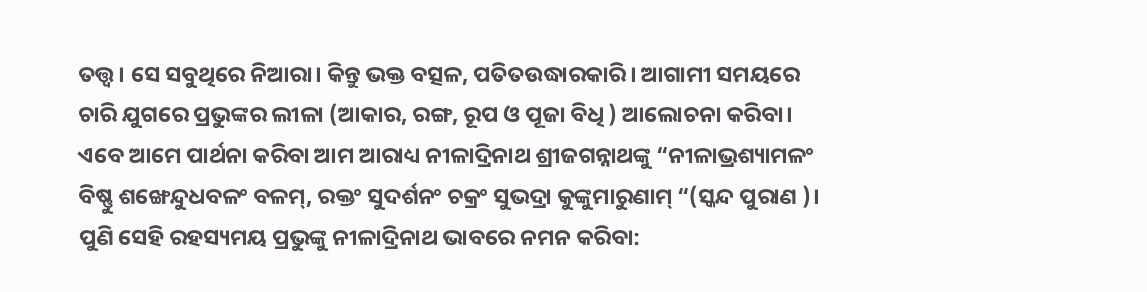ତତ୍ତ୍ୱ। ସେ ସବୁଥିରେ ନିଆରା। କିନ୍ତୁ ଭକ୍ତ ବତ୍ସଳ, ପତିତଉଦ୍ଧାରକାରି। ଆଗାମୀ ସମୟରେ ଚାରି ଯୁଗରେ ପ୍ରଭୁଙ୍କର ଲୀଳା (ଆକାର, ରଙ୍ଗ, ରୂପ ଓ ପୂଜା ବିଧି ) ଆଲୋଚନା କରିବା। ଏବେ ଆମେ ପାର୍ଥନା କରିବା ଆମ ଆରାଧ୍ୟ ନୀଳାଦ୍ରିନାଥ ଶ୍ରୀଜଗନ୍ନାଥଙ୍କୁ “ନୀଳାଭ୍ରଶ୍ୟାମଳଂ ବିଷ୍ଣୁ ଶଙ୍ଖେନ୍ଦୁଧବଳଂ ବଳମ୍, ରକ୍ତଂ ସୁଦର୍ଶନଂ ଚକ୍ରଂ ସୁଭଦ୍ରା କୁଙ୍କୁମାରୁଣାମ୍ “(ସ୍କନ୍ଦ ପୁରାଣ )। ପୁଣି ସେହି ରହସ୍ୟମୟ ପ୍ରଭୁଙ୍କୁ ନୀଳାଦ୍ରିନାଥ ଭାବରେ ନମନ କରିବା: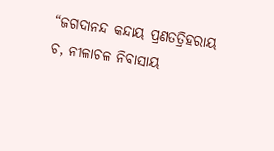“ଜଗଦାନନ୍ଦ କନ୍ଦାୟ ପ୍ରଣତତ୍ରିହରାୟ ଚ, ନୀଳାଚଳ ନିବାସାୟ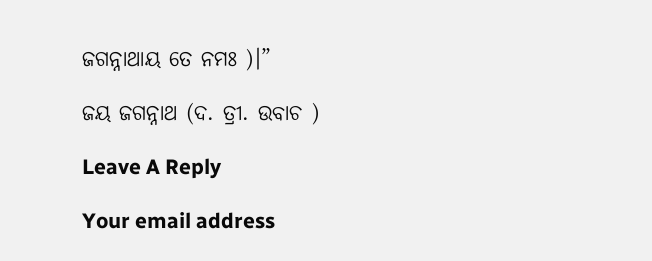ଜଗନ୍ନାଥାୟ ତେ ନମଃ )।”

ଜୟ ଜଗନ୍ନାଥ (ଦ. ତ୍ରୀ. ଉବାଚ )

Leave A Reply

Your email address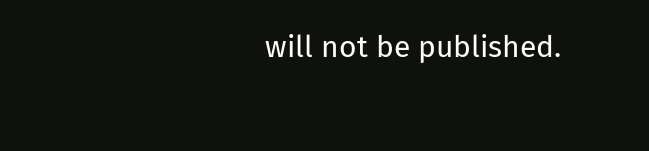will not be published.